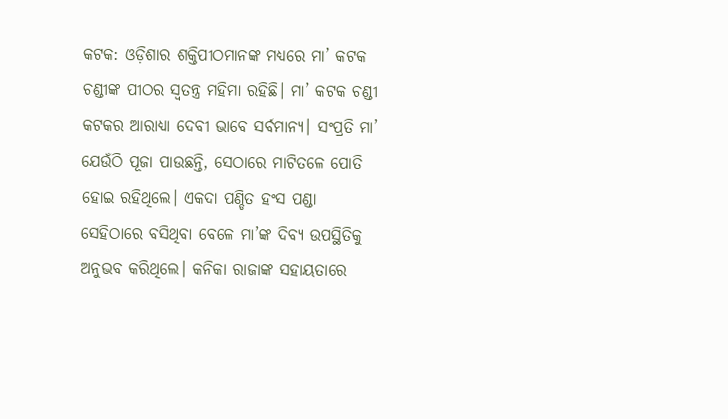କଟକ: ଓଡ଼ିଶାର ଶକ୍ତିପୀଠମାନଙ୍କ ମଧ୍ୟରେ ମା’ କଟକ ଚଣ୍ଡୀଙ୍କ ପୀଠର ସ୍ବତନ୍ତ୍ର ମହିମା ରହିଛି। ମା’ କଟକ ଚଣ୍ଡୀ କଟକର ଆରାଧ୍ୟା ଦେବୀ ଭାବେ ସର୍ବମାନ୍ୟ। ସଂପ୍ରତି ମା’ ଯେଉଁଠି ପୂଜା ପାଉଛନ୍ତି, ସେଠାରେ ମାଟିତଳେ ପୋତି ହୋଇ ରହିଥିଲେ। ଏକଦା ପଣ୍ଡିତ ହଂସ ପଣ୍ଡା ସେହିଠାରେ ବସିଥିବା ବେଳେ ମା’ଙ୍କ ଦିବ୍ୟ ଉପସ୍ଥିତିକୁ ଅନୁଭବ କରିଥିଲେ। କନିକା ରାଜାଙ୍କ ସହାୟତାରେ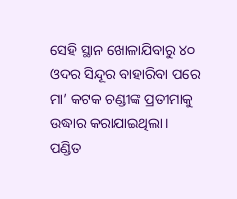ସେହି ସ୍ଥାନ ଖୋଳାଯିବାରୁ ୪୦ ଓଦର ସିନ୍ଦୂର ବାହାରିବା ପରେ ମା’ କଟକ ଚଣ୍ଡୀଙ୍କ ପ୍ରତୀମାକୁ ଉଦ୍ଧାର କରାଯାଇଥିଲା। ପଣ୍ଡିତ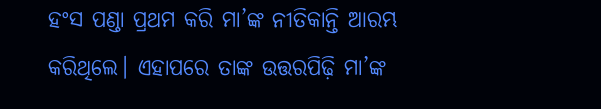ହଂସ ପଣ୍ଡା ପ୍ରଥମ କରି ମା’ଙ୍କ ନୀତିକାନ୍ତି ଆରମ୍ଭ କରିଥିଲେ। ଏହାପରେ ତାଙ୍କ ଉତ୍ତରପିଢ଼ି ମା’ଙ୍କ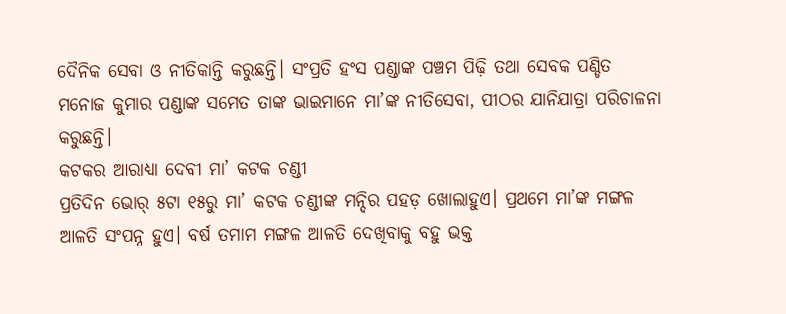ଦୈନିକ ସେବା ଓ ନୀତିକାନ୍ତି କରୁଛନ୍ତି। ସଂପ୍ରତି ହଂସ ପଣ୍ଡାଙ୍କ ପଞ୍ଚମ ପିଢ଼ି ତଥା ସେବକ ପଣ୍ଡିତ ମନୋଜ କୁମାର ପଣ୍ଡାଙ୍କ ସମେତ ତାଙ୍କ ଭାଇମାନେ ମା’ଙ୍କ ନୀତିସେବା, ପୀଠର ଯାନିଯାତ୍ରା ପରିଚାଳନା କରୁଛନ୍ତି।
କଟକର ଆରାଧ୍ୟା ଦେବୀ ମା’ କଟକ ଚଣ୍ଡୀ
ପ୍ରତିଦିନ ଭୋର୍ ୫ଟା ୧୫ରୁ ମା’ କଟକ ଚଣ୍ଡୀଙ୍କ ମନ୍ଦିର ପହଡ଼ ଖୋଲାହୁଏ। ପ୍ରଥମେ ମା’ଙ୍କ ମଙ୍ଗଳ ଆଳତି ସଂପନ୍ନ ହୁଏ। ବର୍ଷ ତମାମ ମଙ୍ଗଳ ଆଳତି ଦେଖିବାକୁ ବହୁ ଭକ୍ତ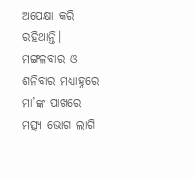ଅପେକ୍ଷା କରି ରହିଥାନ୍ତି। ମଙ୍ଗଳବାର ଓ ଶନିବାର ମଧ୍ୟାହ୍ନରେ ମା’ଙ୍କ ପାଖରେ ମତ୍ସ୍ୟ ଭୋଗ ଲାଗି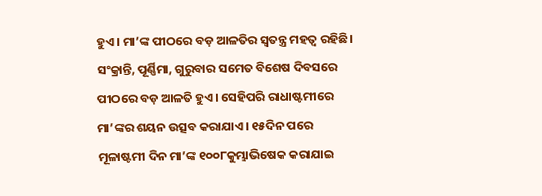ହୁଏ। ମା’ଙ୍କ ପୀଠରେ ବଡ଼ ଆଳତିର ସ୍ବତନ୍ତ୍ର ମହତ୍ବ ରହିଛି। ସଂକ୍ରାନ୍ତି, ପୂର୍ଣ୍ଣିମା, ଗୁରୁବାର ସମେତ ବିଶେଷ ଦିବସରେ ପୀଠରେ ବଡ଼ ଆଳତି ହୁଏ। ସେହିପରି ରାଧାଷ୍ଟମୀରେ ମା’ଙ୍କର ଶୟନ ଉତ୍ସବ କରାଯାଏ। ୧୫ଦିନ ପରେ ମୂଳାଷ୍ଟମୀ ଦିନ ମା’ଙ୍କ ୧୦୦୮କୁମ୍ଭାଭିଷେକ କରାଯାଇ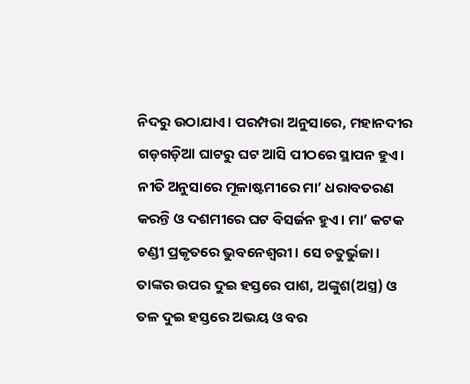ନିଦରୁ ଉଠାଯାଏ। ପରମ୍ପରା ଅନୁସାରେ, ମହାନଦୀର ଗଡ଼ଗଡ଼ିଆ ଘାଟରୁ ଘଟ ଆସି ପୀଠରେ ସ୍ଥାପନ ହୁଏ। ନୀତି ଅନୁସାରେ ମୂଳାଷ୍ଟମୀରେ ମା’ ଧରାବତରଣ କରନ୍ତି ଓ ଦଶମୀରେ ଘଟ ବିସର୍ଜନ ହୁଏ। ମା’ କଟକ ଚଣ୍ଡୀ ପ୍ରକୃତରେ ଭୁବନେଶ୍ବରୀ। ସେ ଚତୁର୍ଭୁଜା। ତାଙ୍କର ଉପର ଦୁଇ ହସ୍ତରେ ପାଶ, ଅଙ୍କୁଶ(ଅସ୍ତ୍ର) ଓ ତଳ ଦୁଇ ହସ୍ତରେ ଅଭୟ ଓ ବର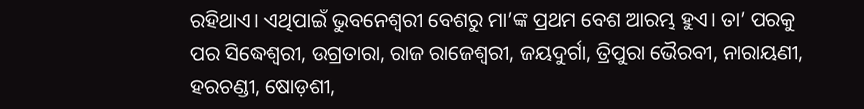ରହିଥାଏ। ଏଥିପାଇଁ ଭୁବନେଶ୍ବରୀ ବେଶରୁ ମା’ଙ୍କ ପ୍ରଥମ ବେଶ ଆରମ୍ଭ ହୁଏ। ତା’ ପରକୁ ପର ସିଦ୍ଧେଶ୍ବରୀ, ଉଗ୍ରତାରା, ରାଜ ରାଜେଶ୍ବରୀ, ଜୟଦୁର୍ଗା, ତ୍ରିପୁରା ଭୈରବୀ, ନାରାୟଣୀ, ହରଚଣ୍ଡୀ, ଷୋଡ଼ଶୀ,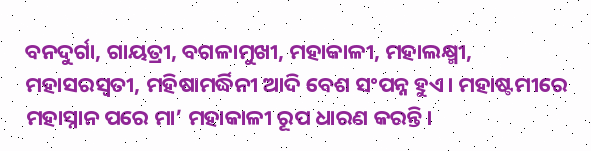ବନଦୁର୍ଗା, ଗାୟତ୍ରୀ, ବଗଳାମୁଖୀ, ମହାକାଳୀ, ମହାଲକ୍ଷ୍ମୀ, ମହାସରସ୍ବତୀ, ମହିଷାମର୍ଦ୍ଧିନୀ ଆଦି ବେଶ ସଂପନ୍ନ ହୁଏ। ମହାଷ୍ଟମୀରେ ମହାସ୍ନାନ ପରେ ମା’ ମହାକାଳୀ ରୂପ ଧାରଣ କରନ୍ତି।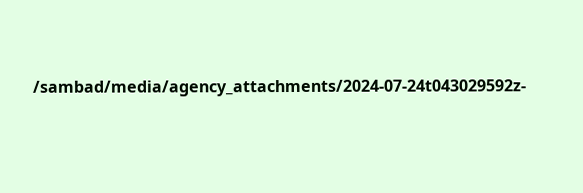/sambad/media/agency_attachments/2024-07-24t043029592z-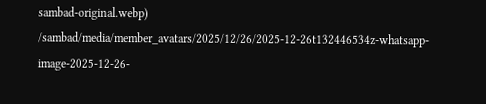sambad-original.webp)
/sambad/media/member_avatars/2025/12/26/2025-12-26t132446534z-whatsapp-image-2025-12-26-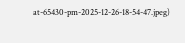at-65430-pm-2025-12-26-18-54-47.jpeg)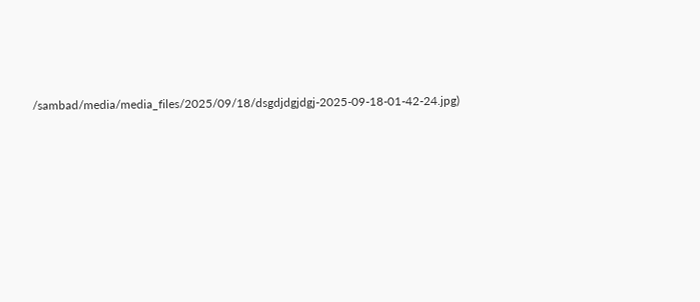/sambad/media/media_files/2025/09/18/dsgdjdgjdgj-2025-09-18-01-42-24.jpg)